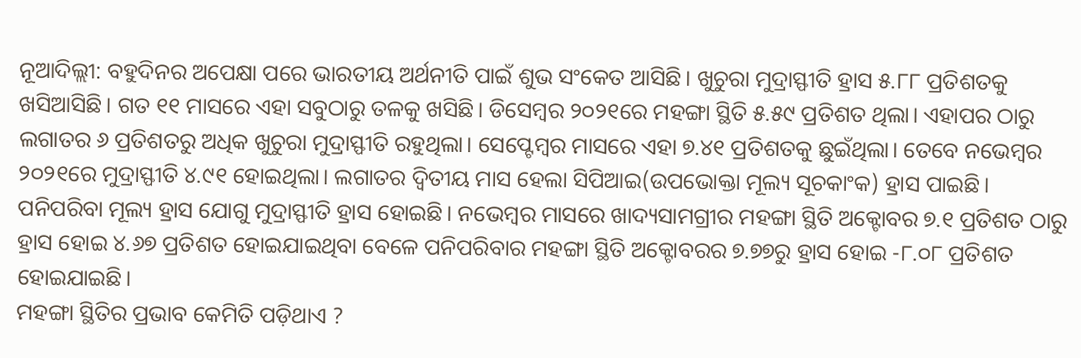ନୂଆଦିଲ୍ଲୀ: ବହୁଦିନର ଅପେକ୍ଷା ପରେ ଭାରତୀୟ ଅର୍ଥନୀତି ପାଇଁ ଶୁଭ ସଂକେତ ଆସିଛି। ଖୁଚୁରା ମୁଦ୍ରାସ୍ଫୀତି ହ୍ରାସ ୫.୮୮ ପ୍ରତିଶତକୁ ଖସିଆସିଛି। ଗତ ୧୧ ମାସରେ ଏହା ସବୁଠାରୁ ତଳକୁ ଖସିଛି। ଡିସେମ୍ବର ୨୦୨୧ରେ ମହଙ୍ଗା ସ୍ଥିତି ୫.୫୯ ପ୍ରତିଶତ ଥିଲା। ଏହାପର ଠାରୁ ଲଗାତର ୬ ପ୍ରତିଶତରୁ ଅଧିକ ଖୁଚୁରା ମୁଦ୍ରାସ୍ଫୀତି ରହୁଥିଲା। ସେପ୍ଟେମ୍ବର ମାସରେ ଏହା ୭.୪୧ ପ୍ରତିଶତକୁ ଛୁଇଁଥିଲା। ତେବେ ନଭେମ୍ବର ୨୦୨୧ରେ ମୁଦ୍ରାସ୍ଫୀତି ୪.୯୧ ହୋଇଥିଲା। ଲଗାତର ଦ୍ୱିତୀୟ ମାସ ହେଲା ସିପିଆଇ(ଉପଭୋକ୍ତା ମୂଲ୍ୟ ସୂଚକାଂକ) ହ୍ରାସ ପାଇଛି।
ପନିପରିବା ମୂଲ୍ୟ ହ୍ରାସ ଯୋଗୁ ମୁଦ୍ରାସ୍ଫୀତି ହ୍ରାସ ହୋଇଛି। ନଭେମ୍ବର ମାସରେ ଖାଦ୍ୟସାମଗ୍ରୀର ମହଙ୍ଗା ସ୍ଥିତି ଅକ୍ଟୋବର ୭.୧ ପ୍ରତିଶତ ଠାରୁ ହ୍ରାସ ହୋଇ ୪.୬୭ ପ୍ରତିଶତ ହୋଇଯାଇଥିବା ବେଳେ ପନିପରିବାର ମହଙ୍ଗା ସ୍ଥିତି ଅକ୍ଟୋବରର ୭.୭୭ରୁ ହ୍ରାସ ହୋଇ -୮.୦୮ ପ୍ରତିଶତ ହୋଇଯାଇଛି।
ମହଙ୍ଗା ସ୍ଥିତିର ପ୍ରଭାବ କେମିତି ପଡ଼ିଥାଏ ?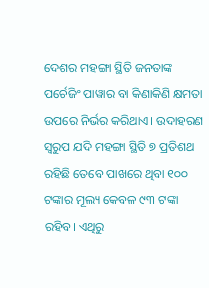ଦେଶର ମହଙ୍ଗା ସ୍ଥିତି ଜନତାଙ୍କ ପର୍ଚେଜିଂ ପାୱାର ବା କିଣାକିଣି କ୍ଷମତା ଉପରେ ନିର୍ଭର କରିଥାଏ। ଉଦାହରଣ ସ୍ୱରୁପ ଯଦି ମହଙ୍ଗା ସ୍ଥିତି ୭ ପ୍ରତିଶଥ ରହିଛି ତେବେ ପାଖରେ ଥିବା ୧୦୦ ଟଙ୍କାର ମୂଲ୍ୟ କେବଳ ୯୩ ଟଙ୍କା ରହିବ। ଏଥିରୁ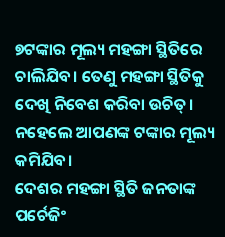୭ଟଙ୍କାର ମୂଲ୍ୟ ମହଙ୍ଗା ସ୍ଥିତିରେ ଚାଲିଯିବ। ତେଣୁ ମହଙ୍ଗା ସ୍ଥିତିକୁ ଦେଖି ନିବେଶ କରିବା ଉଚିତ୍। ନହେଲେ ଆପଣଙ୍କ ଟଙ୍କାର ମୂଲ୍ୟ କମିଯିବ।
ଦେଶର ମହଙ୍ଗା ସ୍ଥିତି ଜନତାଙ୍କ ପର୍ଚେଜିଂ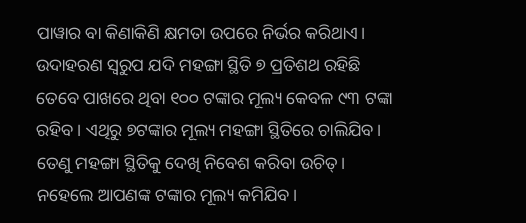ପାୱାର ବା କିଣାକିଣି କ୍ଷମତା ଉପରେ ନିର୍ଭର କରିଥାଏ। ଉଦାହରଣ ସ୍ୱରୁପ ଯଦି ମହଙ୍ଗା ସ୍ଥିତି ୭ ପ୍ରତିଶଥ ରହିଛି ତେବେ ପାଖରେ ଥିବା ୧୦୦ ଟଙ୍କାର ମୂଲ୍ୟ କେବଳ ୯୩ ଟଙ୍କା ରହିବ। ଏଥିରୁ ୭ଟଙ୍କାର ମୂଲ୍ୟ ମହଙ୍ଗା ସ୍ଥିତିରେ ଚାଲିଯିବ। ତେଣୁ ମହଙ୍ଗା ସ୍ଥିତିକୁ ଦେଖି ନିବେଶ କରିବା ଉଚିତ୍। ନହେଲେ ଆପଣଙ୍କ ଟଙ୍କାର ମୂଲ୍ୟ କମିଯିବ।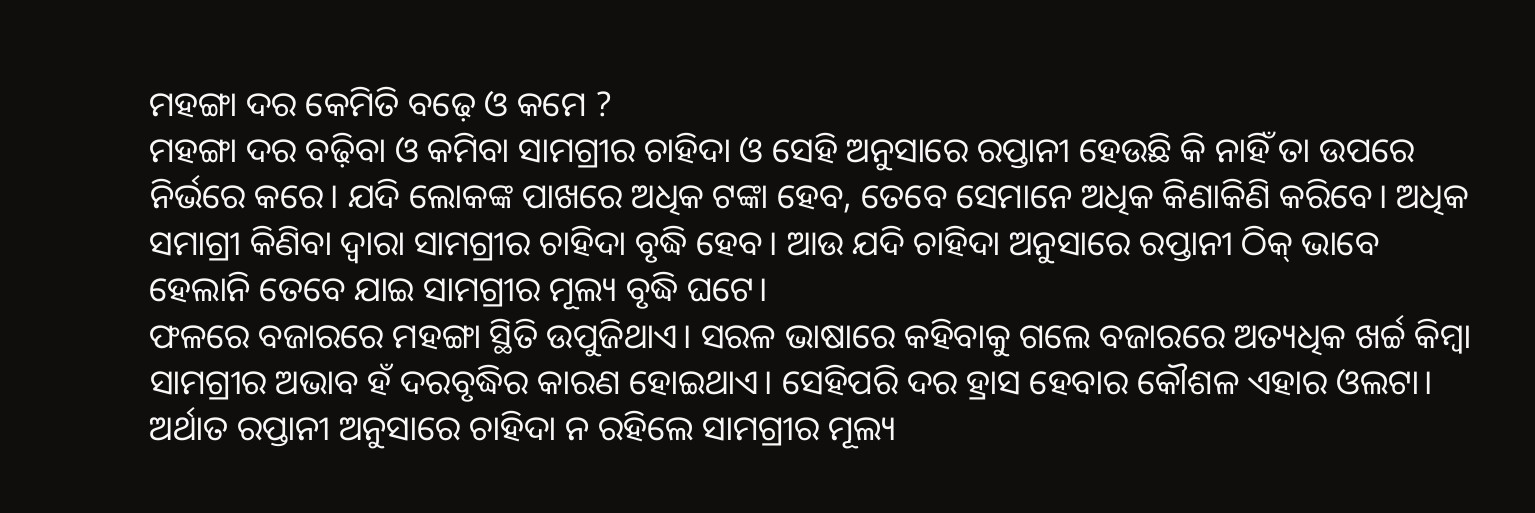ମହଙ୍ଗା ଦର କେମିତି ବଢ଼େ ଓ କମେ ?
ମହଙ୍ଗା ଦର ବଢ଼ିବା ଓ କମିବା ସାମଗ୍ରୀର ଚାହିଦା ଓ ସେହି ଅନୁସାରେ ରପ୍ତାନୀ ହେଉଛି କି ନାହିଁ ତା ଉପରେ ନିର୍ଭରେ କରେ। ଯଦି ଲୋକଙ୍କ ପାଖରେ ଅଧିକ ଟଙ୍କା ହେବ, ତେବେ ସେମାନେ ଅଧିକ କିଣାକିଣି କରିବେ। ଅଧିକ ସମାଗ୍ରୀ କିଣିବା ଦ୍ୱାରା ସାମଗ୍ରୀର ଚାହିଦା ବୃଦ୍ଧି ହେବ। ଆଉ ଯଦି ଚାହିଦା ଅନୁସାରେ ରପ୍ତାନୀ ଠିକ୍ ଭାବେ ହେଲାନି ତେବେ ଯାଇ ସାମଗ୍ରୀର ମୂଲ୍ୟ ବୃଦ୍ଧି ଘଟେ।
ଫଳରେ ବଜାରରେ ମହଙ୍ଗା ସ୍ଥିତି ଉପୁଜିଥାଏ। ସରଳ ଭାଷାରେ କହିବାକୁ ଗଲେ ବଜାରରେ ଅତ୍ୟଧିକ ଖର୍ଚ୍ଚ କିମ୍ବା ସାମଗ୍ରୀର ଅଭାବ ହଁ ଦରବୃଦ୍ଧିର କାରଣ ହୋଇଥାଏ। ସେହିପରି ଦର ହ୍ରାସ ହେବାର କୌଶଳ ଏହାର ଓଲଟା। ଅର୍ଥାତ ରପ୍ତାନୀ ଅନୁସାରେ ଚାହିଦା ନ ରହିଲେ ସାମଗ୍ରୀର ମୂଲ୍ୟ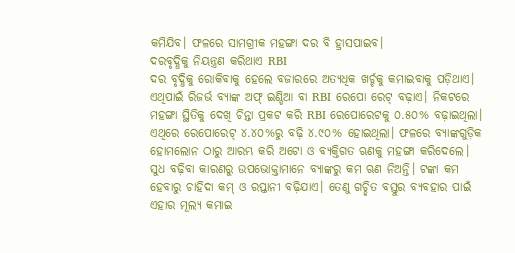କମିଯିବ। ଫଳରେ ସାମଗ୍ରୀକ ମହଙ୍ଗା ଦର ବି ହ୍ରାସପାଇବ।
ଦରବୃଦ୍ଧିକୁ ନିୟନ୍ତ୍ରଣ କରିଥାଏ RBI
ଦର ବୃଦ୍ଧିକୁ ରୋକିବାକୁ ହେଲେ ବଜାରରେ ଅତ୍ୟଧିକ ଖର୍ଚ୍ଚକୁ କମାଇବାକୁ ପଡ଼ିଥାଏ। ଏଥିପାଇଁ ରିଜର୍ଭ ବ୍ୟାଙ୍କ ଅଫ୍ ଇଣ୍ଡିଆ ବା RBI ରେପୋ ରେଟ୍ ବଢ଼ାଏ। ନିକଟରେ ମହଙ୍ଗା ସ୍ଥିତିକୁ ଦେଖି ଚିନ୍ତା ପ୍ରକଟ କରି RBI ରେପୋରେଟକୁ ୦.୫୦% ବଢ଼ାଇଥିଲା। ଏଥିରେ ରେପୋରେଟ୍ ୪.୪୦%ରୁ ବଢ଼ି ୪.୯୦% ହୋଇଥିଲା। ଫଳରେ ବ୍ୟାଙ୍କଗୁଡ଼ିକ ହୋମଲୋନ ଠାରୁ ଆରମ୍ଭ କରି ଅଟୋ ଓ ବ୍ୟକ୍ତିଗତ ଋଣକୁ ମହଙ୍ଗା କରିଦେଲେ। ସୁଧ ବଢ଼ିବା କାରଣରୁ ଉପଭୋକ୍ତାମାନେ ବ୍ୟାଙ୍କରୁ କମ ଋଣ ନିଅନ୍ତି। ଟଙ୍କା କମ ହେବାରୁ ଚାହିଦା କମ୍ ଓ ରପ୍ତାନୀ ବଢ଼ିଯାଏ। ତେଣୁ ଗଚ୍ଛିତ ବସ୍ତୁର ବ୍ୟବହାର ପାଇଁ ଏହାର ମୂଲ୍ୟ କମାଇ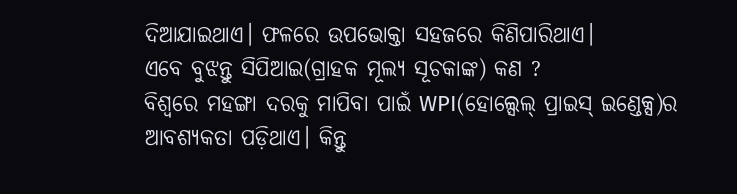ଦିଆଯାଇଥାଏ। ଫଳରେ ଉପଭୋକ୍ତା ସହଜରେ କିଣିପାରିଥାଏ।
ଏବେ ବୁଝନ୍ତୁ ସିପିଆଇ(ଗ୍ରାହକ ମୂଲ୍ୟ ସୂଚକାଙ୍କ) କଣ ?
ବିଶ୍ୱରେ ମହଙ୍ଗା ଦରକୁ ମାପିବା ପାଇଁ WPI(ହୋଲ୍ସେଲ୍ ପ୍ରାଇସ୍ ଇଣ୍ଡେକ୍ସ)ର ଆବଶ୍ୟକତା ପଡ଼ିଥାଏ। କିନ୍ତୁ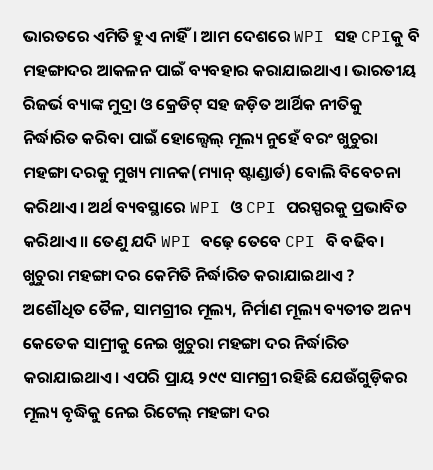ଭାରତରେ ଏମିତି ହୁଏ ନାହିଁ। ଆମ ଦେଶରେ WPI ସହ CPIକୁ ବି ମହଙ୍ଗାଦର ଆକଳନ ପାଇଁ ବ୍ୟବହାର କରାଯାଇଥାଏ। ଭାରତୀୟ ରିଜର୍ଭ ବ୍ୟାଙ୍କ ମୁଦ୍ରା ଓ କ୍ରେଡିଟ୍ ସହ ଜଡ଼ିତ ଆର୍ଥିକ ନୀତିକୁ ନିର୍ଦ୍ଧାରିତ କରିବା ପାଇଁ ହୋଲ୍ସେଲ୍ ମୂଲ୍ୟ ନୁହେଁ ବରଂ ଖୁଚୁରା ମହଙ୍ଗା ଦରକୁ ମୁଖ୍ୟ ମାନକ(ମ୍ୟାନ୍ ଷ୍ଟାଣ୍ଡାର୍ଡ) ବୋଲି ବିବେଚନା କରିଥାଏ। ଅର୍ଥ ବ୍ୟବସ୍ଥାରେ WPI ଓ CPI ପରସ୍ପରକୁ ପ୍ରଭାବିତ କରିଥାଏ।। ତେଣୁ ଯଦି WPI ବଢ଼େ ତେବେ CPI ବି ବଢିବ।
ଖୁଚୁରା ମହଙ୍ଗା ଦର କେମିତି ନିର୍ଦ୍ଧାରିତ କରାଯାଇଥାଏ ?
ଅଶୌଧିତ ତୈଳ, ସାମଗ୍ରୀର ମୂଲ୍ୟ, ନିର୍ମାଣ ମୂଲ୍ୟ ବ୍ୟତୀତ ଅନ୍ୟ କେତେକ ସାମ୍ରୀକୁ ନେଇ ଖୁଚୁରା ମହଙ୍ଗା ଦର ନିର୍ଦ୍ଧାରିତ କରାଯାଇଥାଏ। ଏପରି ପ୍ରାୟ ୨୯୯ ସାମଗ୍ରୀ ରହିଛି ଯେଉଁଗୁଡ଼ିକର ମୂଲ୍ୟ ବୃଦ୍ଧିକୁ ନେଇ ରିଟେଲ୍ ମହଙ୍ଗା ଦର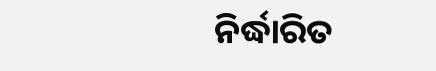ନିର୍ଦ୍ଧାରିତ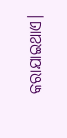କରାଯାଇଥାଏ।